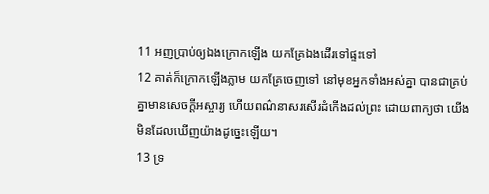11 អញប្រាប់ឲ្យឯងក្រោកឡើង យកគ្រែឯងដើរទៅផ្ទះទៅ
12 គាត់ក៏ក្រោកឡើងភ្លាម យកគ្រែចេញទៅ នៅមុខអ្នកទាំងអស់គ្នា បានជាគ្រប់គ្នាមានសេចក្តីអស្ចារ្យ ហើយពណ៌នាសរសើរដំកើងដល់ព្រះ ដោយពាក្យថា យើងមិនដែលឃើញយ៉ាងដូច្នេះឡើយ។
13 ទ្រ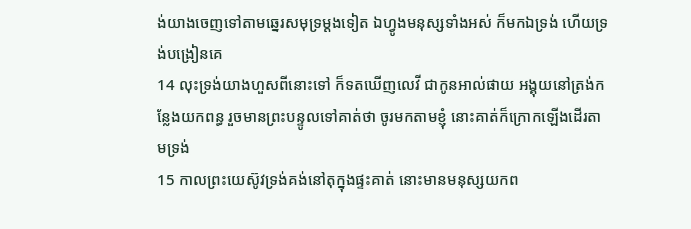ង់យាងចេញទៅតាមឆ្នេរសមុទ្រម្តងទៀត ឯហ្វូងមនុស្សទាំងអស់ ក៏មកឯទ្រង់ ហើយទ្រង់បង្រៀនគេ
14 លុះទ្រង់យាងហួសពីនោះទៅ ក៏ទតឃើញលេវី ជាកូនអាល់ផាយ អង្គុយនៅត្រង់កន្លែងយកពន្ធ រួចមានព្រះបន្ទូលទៅគាត់ថា ចូរមកតាមខ្ញុំ នោះគាត់ក៏ក្រោកឡើងដើរតាមទ្រង់
15 កាលព្រះយេស៊ូវទ្រង់គង់នៅតុក្នុងផ្ទះគាត់ នោះមានមនុស្សយកព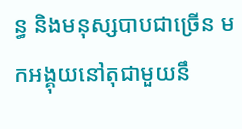ន្ធ និងមនុស្សបាបជាច្រើន មកអង្គុយនៅតុជាមួយនឹ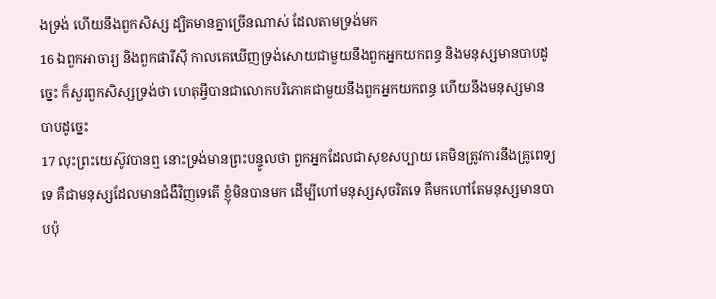ងទ្រង់ ហើយនឹងពួកសិស្ស ដ្បិតមានគ្នាច្រើនណាស់ ដែលតាមទ្រង់មក
16 ឯពួកអាចារ្យ និងពួកផារីស៊ី កាលគេឃើញទ្រង់សោយជាមួយនឹងពួកអ្នកយកពន្ធ និងមនុស្សមានបាបដូច្នេះ ក៏សួរពួកសិស្សទ្រង់ថា ហេតុអ្វីបានជាលោកបរិភោគជាមួយនឹងពួកអ្នកយកពន្ធ ហើយនឹងមនុស្សមានបាបដូច្នេះ
17 លុះព្រះយេស៊ូវបានឮ នោះទ្រង់មានព្រះបន្ទូលថា ពួកអ្នកដែលជាសុខសប្បាយ គេមិនត្រូវការនឹងគ្រូពេទ្យទេ គឺជាមនុស្សដែលមានជំងឺវិញទេតើ ខ្ញុំមិនបានមក ដើម្បីហៅមនុស្សសុចរិតទេ គឺមកហៅតែមនុស្សមានបាបប៉ុ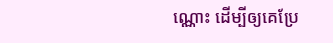ណ្ណោះ ដើម្បីឲ្យគេប្រែ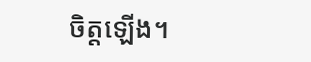ចិត្តឡើង។